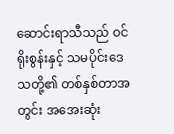ဆောင်းရာသီသည် ဝင်ရိုးစွန်းနှင့် သမပိုင်းဒေသတို့၏ တစ်နှစ်တာအတွင်း အအေးဆုံး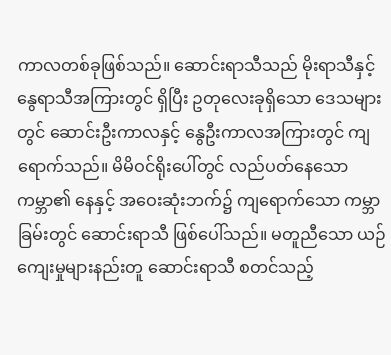ကာလတစ်ခုဖြစ်သည်။ ဆောင်းရာသီသည် မိုးရာသီနှင့် နွေရာသီအကြားတွင် ရှိပြီး ဥတုလေးခုရှိသော ဒေသများတွင် ဆောင်းဦးကာလနှင့် နွေဦးကာလအကြားတွင် ကျရောက်သည်။ မိမိဝင်ရိုးပေါ်တွင် လည်ပတ်နေသော ကမ္ဘာ၏ နေနှင့် အဝေးဆုံးဘက်၌ ကျရောက်သော ကမ္ဘာခြမ်းတွင် ဆောင်းရာသီ ဖြစ်ပေါ်သည်။ မတူညီသော ယဉ်ကျေးမှုများနည်းတူ ဆောင်းရာသီ စတင်သည့်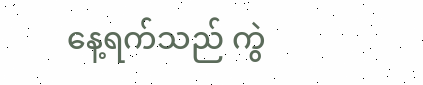နေ့ရက်သည် ကွဲ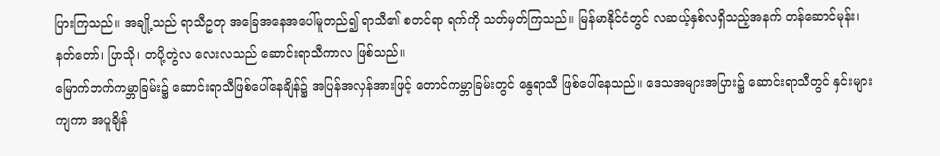ပြားကြသည်။ အချို့သည် ရာသီဥတု အခြေအနေအပေါ်မူတည်၍ ရာသီ၏ စတင်ရာ ရက်ကို သတ်မှတ်ကြသည်။ မြန်မာနိုင်ငံတွင် လဆယ့်နှစ်လရှိသည့်အနက် တန်ဆောင်မုန်း၊ နတ်တော်၊ ပြာသို၊ တပို့တွဲလ လေးလသည် ဆောင်းရာသီကာလ ဖြစ်သည်။
မြောက်ဘက်ကမ္ဘာခြမ်း၌ ဆောင်းရာသီဖြစ်ပေါ်နေချိန်၌ အပြန်အလှန်အားဖြင့် တောင်ကမ္ဘာခြမ်းတွင် နွေရာသီ ဖြစ်ပေါ်နေသည်။ ဒေသအများအပြား၌ ဆောင်းရာသီတွင် နှင်းများကျကာ အပူချိန်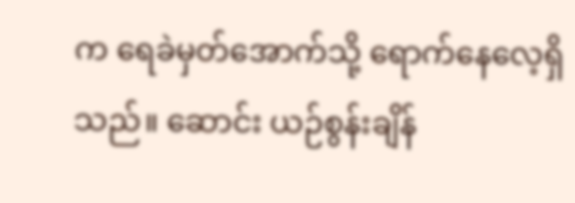က ရေခဲမှတ်အောက်သို့ ရောက်နေလေ့ရှိသည်။ ဆောင်း ယဉ်စွန်းချိန်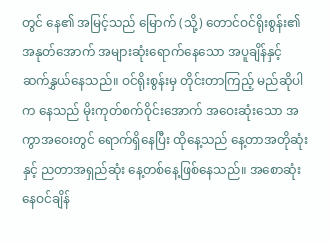တွင် နေ၏ အမြင့်သည် မြောက် (သို့) တောင်ဝင်ရိုးစွန်း၏ အနုတ်အောက် အများဆုံးရောက်နေသော အပူချိန်နှင့် ဆက်နွှယ်နေသည်။ ဝင်ရိုးစွန်းမှ တိုင်းတာကြည့် မည်ဆိုပါက နေသည် မိုးကုတ်စက်ဝိုင်းအောက် အဝေးဆုံးသော အကွာအဝေးတွင် ရောက်ရှိနေပြီး ထိုနေ့သည် နေ့တာအတိုဆုံးနှင့် ညတာအရှည်ဆုံး နေ့တစ်နေ့ဖြစ်နေသည်။ အစောဆုံး နေဝင်ချိန်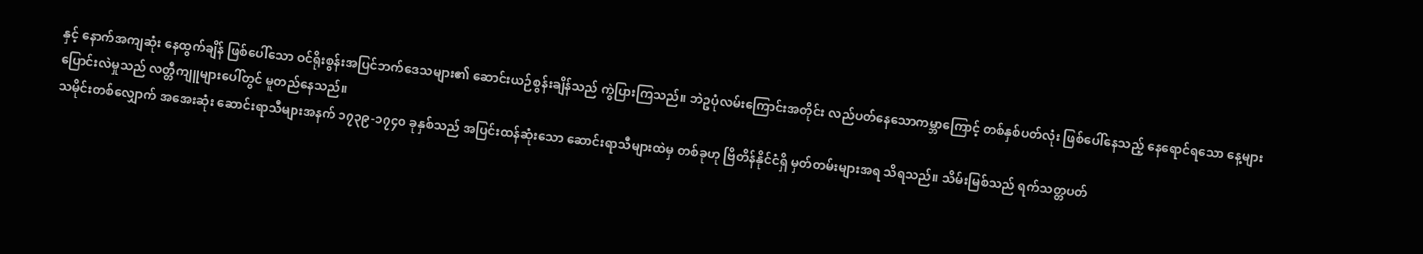နှင့် နောက်အကျဆုံး နေထွက်ချိန် ဖြစ်ပေါ်သော ဝင်ရိုးစွန်းအပြင်ဘက်ဒေသများ၏ ဆောင်းယဉ်စွန်းချိန်သည် ကွဲပြားကြသည်။ ဘဲဥပုံလမ်းကြောင်းအတိုင်း လည်ပတ်နေသောကမ္ဘာကြောင့် တစ်နှစ်ပတ်လုံး ဖြစ်ပေါ်နေသည့် နေရောင်ရသော နေ့များ ပြောင်းလဲမှုသည် လတ္တီကျူများပေါ်တွင် မူတည်နေသည်။
သမိုင်းတစ်လျှောက် အအေးဆုံး ဆောင်းရာသီများအနက် ၁၇၃၉-၁၇၄၀ ခုနှစ်သည် အပြင်းထန်ဆုံးသော ဆောင်းရာသီများထဲမှ တစ်ခုဟု ဗြိတိန်နိုင်ငံရှိ မှတ်တမ်းများအရ သိရသည်။ သိမ်းမြစ်သည် ရက်သတ္တပတ်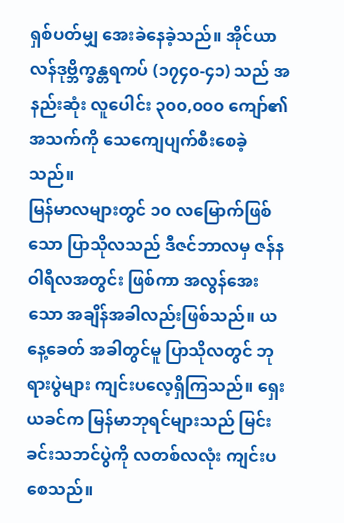ရှစ်ပတ်မျှ အေးခဲနေခဲ့သည်။ အိုင်ယာလန်ဒုဗ္ဘိက္ခန္တရကပ် (၁၇၄၀-၄၁) သည် အနည်းဆုံး လူပေါင်း ၃၀၀,၀၀၀ ကျော်၏ အသက်ကို သေကျေပျက်စီးစေခဲ့သည်။
မြန်မာလများတွင် ၁၀ လမြောက်ဖြစ်သော ပြာသိုလသည် ဒီဇင်ဘာလမှ ဇန်နဝါရီလအတွင်း ဖြစ်ကာ အလွန်အေးသော အချိန်အခါလည်းဖြစ်သည်။ ယနေ့ခေတ် အခါတွင်မူ ပြာသိုလတွင် ဘုရားပွဲများ ကျင်းပလေ့ရှိကြသည်။ ရှေးယခင်က မြန်မာဘုရင်များသည် မြင်းခင်းသဘင်ပွဲကို လတစ်လလုံး ကျင်းပစေသည်။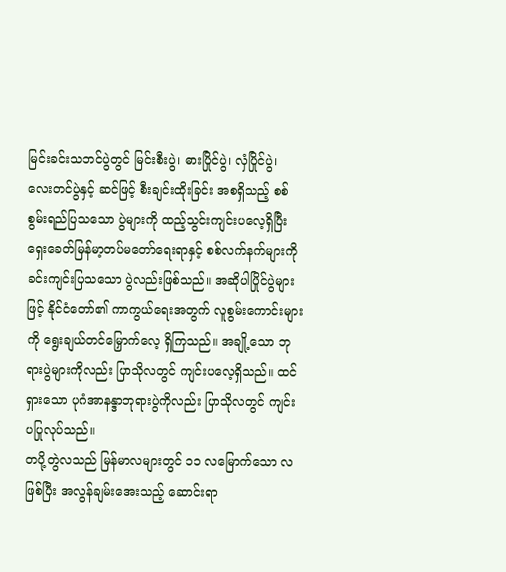မြင်းခင်းသဘင်ပွဲတွင် မြင်းစီးပွဲ၊ ဓားပြိုင်ပွဲ၊ လှံပြိုင်ပွဲ၊ လေးတင်ပွဲနှင့် ဆင်ဖြင့် စီးချင်းထိုးခြင်း အစရှိသည့် စစ်စွမ်းရည်ပြသသော ပွဲများကို ထည့်သွင်းကျင်းပလေ့ရှိပြီး ရှေးခေတ်မြန်မာ့တပ်မတော်ရေးရာနှင့် စစ်လက်နက်များကို ခင်းကျင်းပြသသော ပွဲလည်းဖြစ်သည်။ အဆိုပါပြိုင်ပွဲများဖြင့် နိုင်ငံတော်၏ ကာကွယ်ရေးအတွက် လူစွမ်းကောင်းများကို ရွေးချယ်တင်မြှောက်လေ့ ရှိကြသည်။ အချို့သော ဘုရားပွဲများကိုလည်း ပြာသိုလတွင် ကျင်းပလေ့ရှိသည်။ ထင်ရှားသော ပုဂံအာနန္ဒာဘုရားပွဲကိုလည်း ပြာသိုလတွင် ကျင်းပပြုလုပ်သည်။
တပို့တွဲလသည် မြန်မာလများတွင် ၁၁ လမြောက်သော လဖြစ်ပြီး အလွန်ချမ်းအေးသည့် ဆောင်းရာ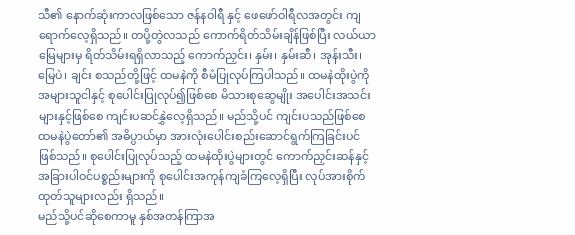သီ၏ နောက်ဆုံးကာလဖြစ်သော ဇန်နဝါရီ နှင့် ဖေဖော်ဝါရီလအတွင်း ကျရောက်လေ့ရှိသည်။ တပို့တွဲလသည် ကောက်ရိတ်သိမ်းချိန်ဖြစ်ပြီး လယ်ယာမြေများမှ ရိတ်သိမ်းရရှိလာသည့် ကောက်ညှင်း၊ နှမ်း၊ နှမ်းဆီ၊ အုန်းသီး၊ မြေပဲ၊ ချင်း စသည်တို့ဖြင့် ထမနဲကို စီမံပြုလုပ်ကြပါသည်။ ထမနဲထိုးပွဲကို အများသူငါနှင့် စုပေါင်းပြုလုပ်၍ဖြစ်စေ မိသားစုဆွေမျိုး အပေါင်းအသင်းများနှင့်ဖြစ်စေ ကျင်းပဆင်နွှဲလေ့ရှိသည်။ မည်သို့ပင် ကျင်းပသည်ဖြစ်စေ ထမနဲပွဲတော်၏ အဓိပ္ပာယ်မှာ အားလုံးပေါင်းစည်းဆောင်ရွက်ကြခြင်းပင် ဖြစ်သည်။ စုပေါင်းပြုလုပ်သည့် ထမနဲထိုးပွဲများတွင် ကောက်ညှင်းဆန်နှင့် အခြားပါဝင်ပစ္စည်းများကို စုပေါင်းအကုန်ကျခံကြလေ့ရှိပြီး လုပ်အားစိုက်ထုတ်သူများလည်း ရှိသည်။
မည်သို့ပင်ဆိုစေကာမူ နှစ်အတန်ကြာအ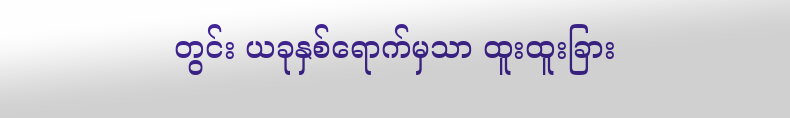တွင်း ယခုနှစ်ရောက်မှသာ ထူးထူးခြား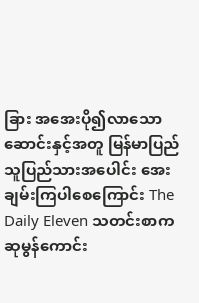ခြား အအေးပို၍လာသော ဆောင်းနှင့်အတူ မြန်မာပြည်သူပြည်သားအပေါင်း အေးချမ်းကြပါစေကြောင်း The Daily Eleven သတင်းစာက ဆုမွန်ကောင်း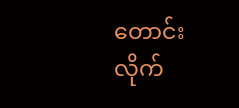တောင်းလိုက်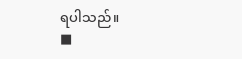ရပါသည်။
■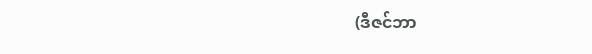(ဒီဇင်ဘာ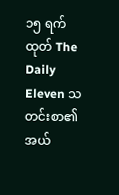၁၅ ရက်ထုတ် The Daily Eleven သတင်းစာ၏ အယ်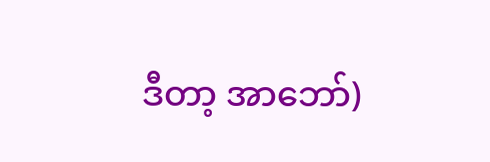ဒီတာ့ အာဘော်)